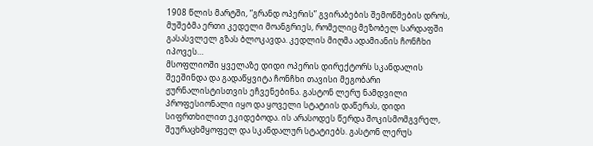1908 წლის მარტში, “გრანდ ოპერის” გვირაბების შემოწმების დროს, მუშებმა ერთი კედელი მოანგრიეს, რომელიც მეზობელ სარდაფში გასასვლელ გზას ბლოკავდა. კედლის მიღმა ადამიანის ჩონჩხი იპოვეს…
მსოფლიოში ყველაზე დიდი ოპერის დირექტორს სკანდალის შეეშინდა და გადაწყვიტა ჩონჩხი თავისი მეგობარი ჟურნალისტისთვის ეჩვენებინა. გასტონ ლერუ ნამდვილი პროფესიონალი იყო და ყოველი სტატიის დაწერას, დიდი სიფრთხილით ეკიდებოდა. ის არასოდეს წერდა შოკისმომგვრელ, შეურაცხმყოფელ და სკანდალურ სტატიებს. გასტონ ლერუს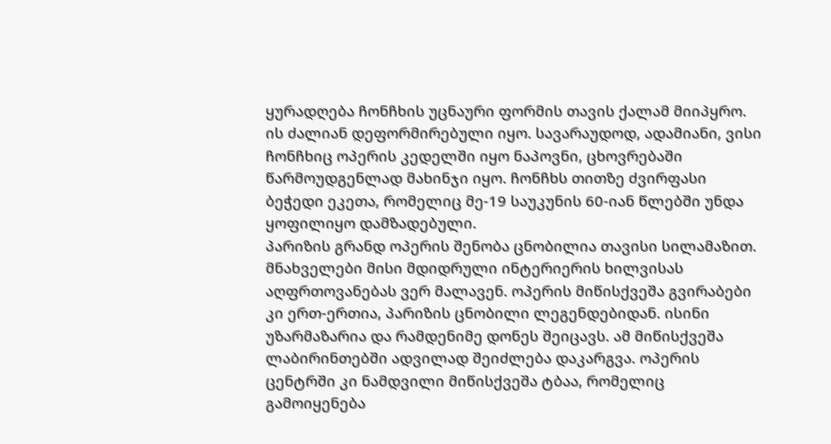ყურადღება ჩონჩხის უცნაური ფორმის თავის ქალამ მიიპყრო. ის ძალიან დეფორმირებული იყო. სავარაუდოდ, ადამიანი, ვისი ჩონჩხიც ოპერის კედელში იყო ნაპოვნი, ცხოვრებაში წარმოუდგენლად მახინჯი იყო. ჩონჩხს თითზე ძვირფასი ბეჭედი ეკეთა, რომელიც მე-19 საუკუნის 60-იან წლებში უნდა ყოფილიყო დამზადებული.
პარიზის გრანდ ოპერის შენობა ცნობილია თავისი სილამაზით. მნახველები მისი მდიდრული ინტერიერის ხილვისას აღფრთოვანებას ვერ მალავენ. ოპერის მიწისქვეშა გვირაბები კი ერთ-ერთია, პარიზის ცნობილი ლეგენდებიდან. ისინი უზარმაზარია და რამდენიმე დონეს შეიცავს. ამ მიწისქვეშა ლაბირინთებში ადვილად შეიძლება დაკარგვა. ოპერის ცენტრში კი ნამდვილი მიწისქვეშა ტბაა, რომელიც გამოიყენება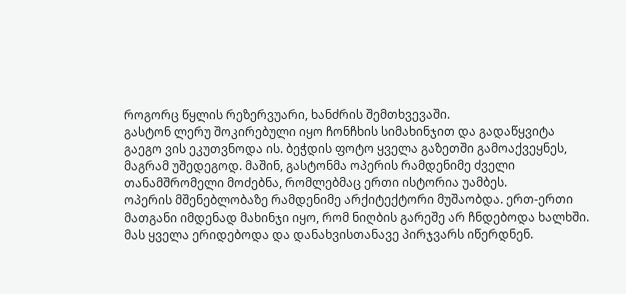როგორც წყლის რეზერვუარი, ხანძრის შემთხვევაში.
გასტონ ლერუ შოკირებული იყო ჩონჩხის სიმახინჯით და გადაწყვიტა გაეგო ვის ეკუთვნოდა ის. ბეჭდის ფოტო ყველა გაზეთში გამოაქვეყნეს, მაგრამ უშედეგოდ. მაშინ, გასტონმა ოპერის რამდენიმე ძველი თანამშრომელი მოძებნა, რომლებმაც ერთი ისტორია უამბეს.
ოპერის მშენებლობაზე რამდენიმე არქიტექტორი მუშაობდა. ერთ-ერთი მათგანი იმდენად მახინჯი იყო, რომ ნიღბის გარეშე არ ჩნდებოდა ხალხში. მას ყველა ერიდებოდა და დანახვისთანავე პირჯვარს იწერდნენ.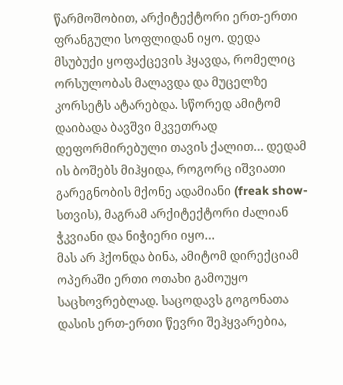წარმოშობით, არქიტექტორი ერთ-ერთი ფრანგული სოფლიდან იყო. დედა მსუბუქი ყოფაქცევის ჰყავდა, რომელიც ორსულობას მალავდა და მუცელზე კორსეტს ატარებდა. სწორედ ამიტომ დაიბადა ბავშვი მკვეთრად დეფორმირებული თავის ქალით… დედამ ის ბოშებს მიჰყიდა, როგორც იშვიათი გარეგნობის მქონე ადამიანი (freak show-სთვის), მაგრამ არქიტექტორი ძალიან ჭკვიანი და ნიჭიერი იყო…
მას არ ჰქონდა ბინა, ამიტომ დირექციამ ოპერაში ერთი ოთახი გამოუყო საცხოვრებლად. საცოდავს გოგონათა დასის ერთ-ერთი წევრი შეჰყვარებია,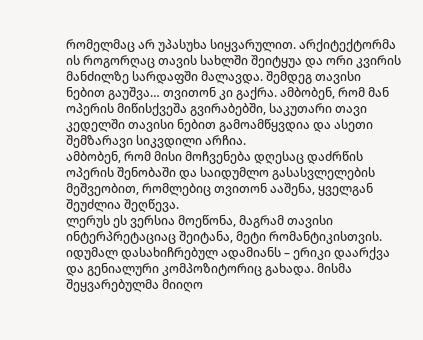რომელმაც არ უპასუხა სიყვარულით. არქიტექტორმა ის როგორღაც თავის სახლში შეიტყუა და ორი კვირის მანძილზე სარდაფში მალავდა. შემდეგ თავისი ნებით გაუშვა… თვითონ კი გაქრა. ამბობენ, რომ მან ოპერის მიწისქვეშა გვირაბებში, საკუთარი თავი კედელში თავისი ნებით გამოამწყვდია და ასეთი შემზარავი სიკვდილი არჩია.
ამბობენ, რომ მისი მოჩვენება დღესაც დაძრწის ოპერის შენობაში და საიდუმლო გასასვლელების მეშვეობით, რომლებიც თვითონ ააშენა, ყველგან შეუძლია შეღწევა.
ლერუს ეს ვერსია მოეწონა, მაგრამ თავისი ინტერპრეტაციაც შეიტანა, მეტი რომანტიკისთვის. იდუმალ დასახიჩრებულ ადამიანს – ერიკი დაარქვა და გენიალური კომპოზიტორიც გახადა. მისმა შეყვარებულმა მიიღო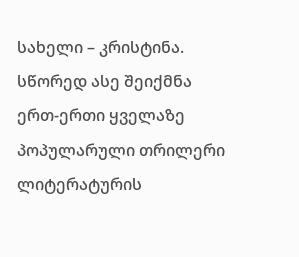სახელი – კრისტინა. სწორედ ასე შეიქმნა ერთ-ერთი ყველაზე პოპულარული თრილერი ლიტერატურის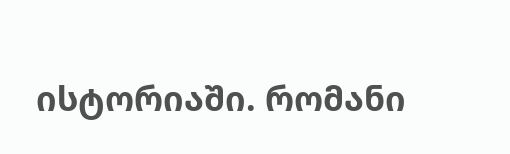ისტორიაში. რომანი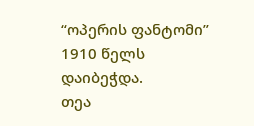“ოპერის ფანტომი” 1910 წელს დაიბეჭდა.
თეა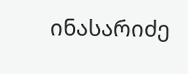ინასარიძე